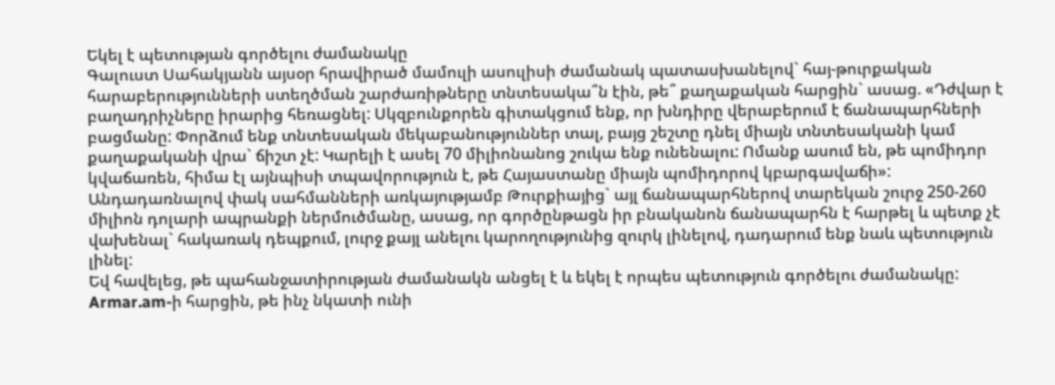Եկել է պետության գործելու ժամանակը
Գալուստ Սահակյանն այսօր հրավիրած մամուլի ասուլիսի ժամանակ պատասխանելով` հայ-թուրքական հարաբերությունների ստեղծման շարժառիթները տնտեսակա՞ն էին, թե՞ քաղաքական հարցին` ասաց. «Դժվար է բաղադրիչները իրարից հեռացնել: Սկզբունքորեն գիտակցում ենք, որ խնդիրը վերաբերում է ճանապարհների բացմանը: Փորձում ենք տնտեսական մեկաբանություններ տալ, բայց շեշտը դնել միայն տնտեսականի կամ քաղաքականի վրա` ճիշտ չէ: Կարելի է ասել 70 միլիոնանոց շուկա ենք ունենալու: Ոմանք ասում են, թե պոմիդոր կվաճառեն, հիմա էլ այնպիսի տպավորություն է, թե Հայաստանը միայն պոմիդորով կբարգավաճի»:
Անդադառնալով փակ սահմանների առկայությամբ Թուրքիայից` այլ ճանապարհներով տարեկան շուրջ 250-260 միլիոն դոլարի ապրանքի ներմուծմանը, ասաց, որ գործընթացն իր բնականոն ճանապարհն է հարթել և պետք չէ վախենալ` հակառակ դեպքում, լուրջ քայլ անելու կարողությունից զուրկ լինելով, դադարում ենք նաև պետություն լինել:
Եվ հավելեց, թե պահանջատիրության ժամանակն անցել է և եկել է որպես պետություն գործելու ժամանակը: Armar.am-ի հարցին, թե ինչ նկատի ունի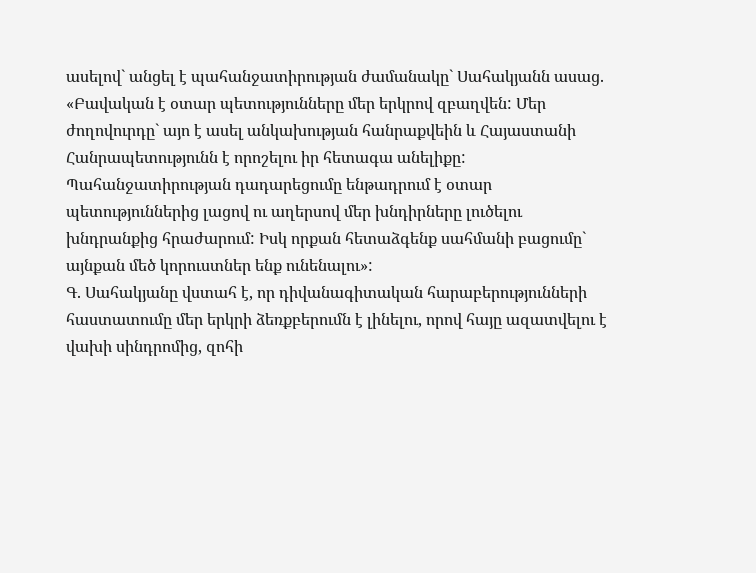ասելով` անցել է պահանջատիրության ժամանակը` Սահակյանն ասաց. «Բավական է օտար պետությունները մեր երկրով զբաղվեն: Մեր ժողովուրդը` այո է ասել անկախության հանրաքվեին և Հայաստանի Հանրապետությունն է որոշելու իր հետագա անելիքը: Պահանջատիրության դադարեցումը ենթադրում է օտար պետություններից լացով ու աղերսով մեր խնդիրները լուծելու խնդրանքից հրաժարում: Իսկ որքան հետաձգենք սահմանի բացումը` այնքան մեծ կորուստներ ենք ունենալու»:
Գ. Սահակյանը վստահ է, որ դիվանագիտական հարաբերությունների հաստատումը մեր երկրի ձեռքբերումն է լինելու, որով հայը ազատվելու է վախի սինդրոմից, զոհի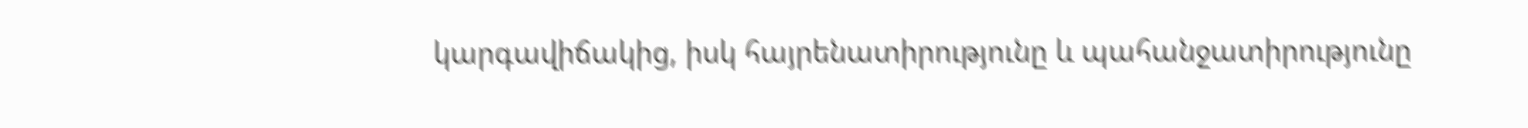կարգավիճակից, իսկ հայրենատիրությունը և պահանջատիրությունը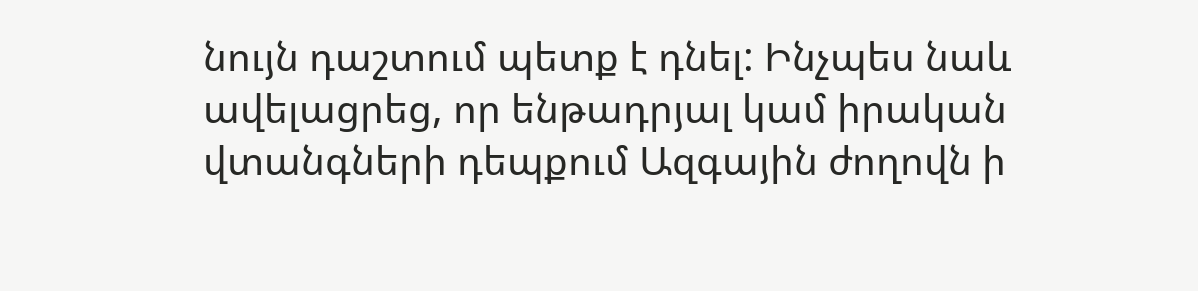նույն դաշտում պետք է դնել: Ինչպես նաև ավելացրեց, որ ենթադրյալ կամ իրական վտանգների դեպքում Ազգային ժողովն ի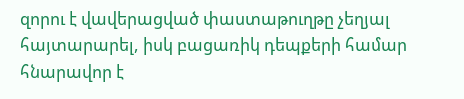զորու է վավերացված փաստաթուղթը չեղյալ հայտարարել, իսկ բացառիկ դեպքերի համար հնարավոր է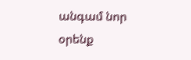անգամ նոր օրենք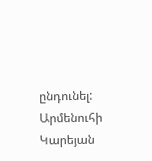ընդունել:
Արմենուհի Կարեյան